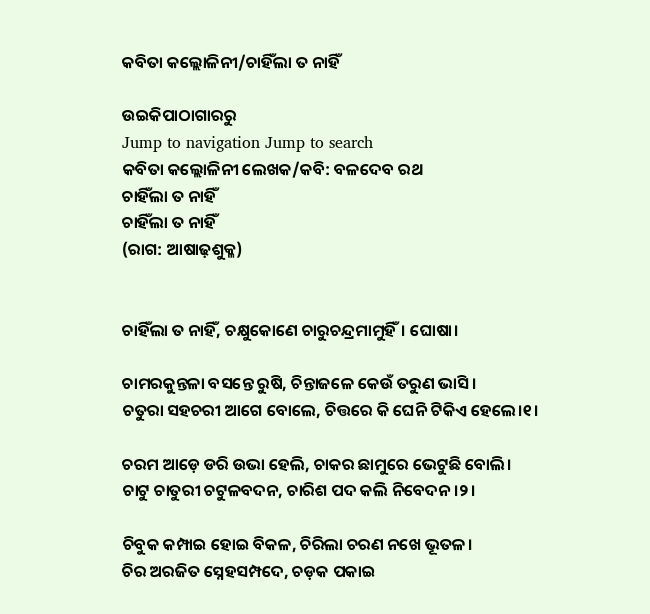କବିତା କଲ୍ଲୋଳିନୀ/ଚାହିଁଲା ତ ନାହିଁ

ଉଇକିପାଠାଗାର‌ରୁ
Jump to navigation Jump to search
କବିତା କଲ୍ଲୋଳିନୀ ଲେଖକ/କବି: ବଳଦେବ ରଥ
ଚାହିଁଲା ତ ନାହିଁ
ଚାହିଁଲା ତ ନାହିଁ
(ରାଗ: ଆଷାଢ଼ଶୁକ୍ଳ)


ଚାହିଁଲା ତ ନାହିଁ, ଚକ୍ଷୁକୋଣେ ଚାରୁଚନ୍ଦ୍ରମାମୁହିଁ। ଘୋଷା।

ଚାମରକୁନ୍ତଳା ବସନ୍ତେ ରୁଷି, ଚିନ୍ତାଜଳେ କେଉଁ ତରୁଣ ଭାସି।
ଚତୁରା ସହଚରୀ ଆଗେ ବୋଲେ, ଚିତ୍ତରେ କି ଘେନି ଟିକିଏ ହେଲେ।୧।

ଚରମ ଆଡ଼େ ଡରି ଉଭା ହେଲି, ଚାକର ଛାମୁରେ ଭେଟୁଛି ବୋଲି।
ଚାଟୁ ଚାତୁରୀ ଚଟୁଳବଦନ, ଚାରିଶ ପଦ କଲି ନିବେଦନ।୨।

ଚିବୁକ କମ୍ପାଇ ହୋଇ ବିକଳ, ଚିରିଲା ଚରଣ ନଖେ ଭୂତଳ।
ଚିର ଅରଜିତ ସ୍ନେହସମ୍ପଦେ, ଚଡ଼କ ପକାଇ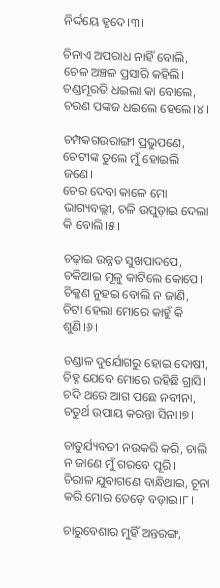ନିର୍ଦ୍ଦୟେ ହୃଦେ।୩।

ଚିନାଏ ଅପରାଧ ନାହିଁ ବୋଲି, ଚେଳ ଅଞ୍ଚଳ ପ୍ରସାରି କହିଲି।
ଚଣ୍ଡମୂରତି ଧଇଲା କା ବୋଲେ, ଚରଣ ପଙ୍କଜ ଧଇଲେ ହେଲେ।୪।

ଚମ୍ପକଗଉରାଙ୍ଗୀ ପ୍ରଭୁପଣେ, ଚେଟୀଙ୍କ ତୁଲେ ମୁଁ ହୋଇଲି ଜଣେ।
ଚେର ଦେବା କାଳେ ମୋ ଭାଗ୍ୟବଲ୍ଲୀ, ଚଳି ଉପୁଡ଼ାଇ ଦେଲା କି ବୋଲି।୫।

ଚଢ଼ାଇ ଉନ୍ନତ ସୁଖପାଦପେ, ଚକିଆଇ ମୂଳୁ କାଟିଲେ କୋପେ।
ଚିକ୍କଣ ନୁହଇ ବୋଲି ନ ଜାଣି, ଚିଟା ହେଲା ମୋରେ କାହୁଁ କି ଶୁଣି।୬।

ଚଣ୍ଡାଳ ଦୁର୍ଯୋଗରୁ ହୋଇ ଦୋଷୀ, ଚିହ୍ନ ଯେବେ ମୋରେ ରହିଛି ଗ୍ରାସି।
ଚଦି ଥରେ ଆଗ ପଛେ ନବୀନା, ଚତୁର୍ଥ ଉପାୟ କରନ୍ତା ସିନା।୭।

ଚାତୁର୍ଯ୍ୟବତୀ ନଉକରି କରି, ଚାଲି ନ ଜାଣେ ମୁଁ ଗରବେ ପୂରି।
ଚିରାଳ ଯୁବାଗଣେ ବାନ୍ଧିଥାଇ, ଚୂନା କରି ମୋର ତେଡ଼େ ବଡ଼ାଇ।୮।

ଚାରୁବେଶାର ମୁହିଁ ଅନ୍ତରଙ୍ଗ,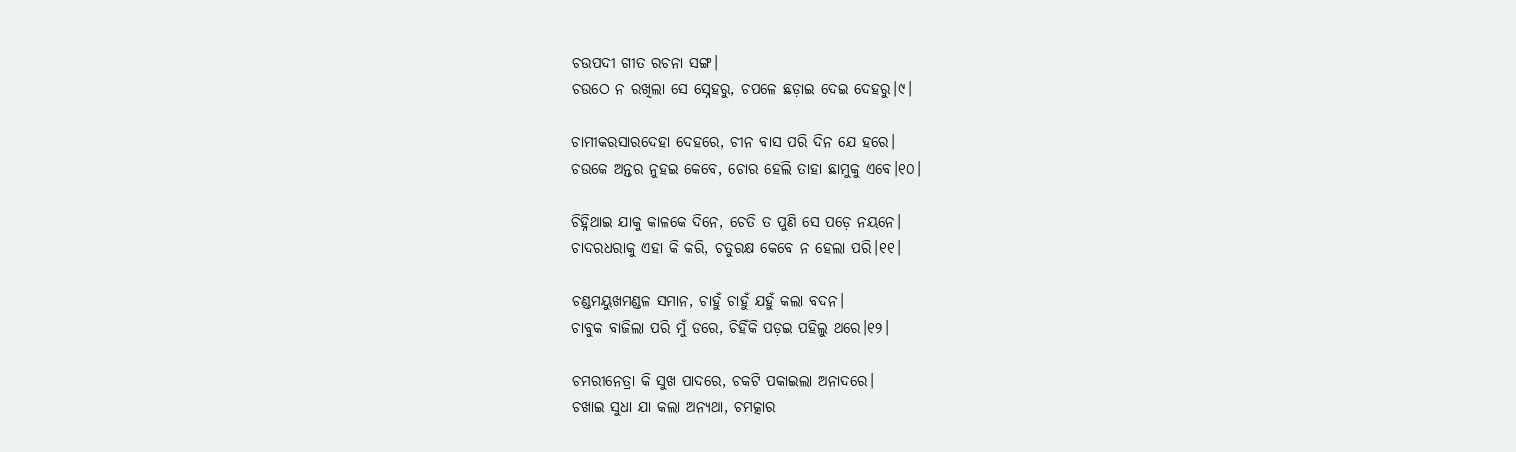ଚଉପଦୀ ଗୀତ ରଚନା ସଙ୍ଗ।
ଚଉଠେ ନ ରଖିଲା ସେ ସ୍ନେହରୁ, ଚପଳେ ଛଡ଼ାଇ ଦେଇ ଦେହରୁ।୯।

ଚାମୀକରସାରଦେହା ଦେହରେ, ଚୀନ ବାସ ପରି ଦିନ ଯେ ହରେ।
ଚଉକେ ଅନ୍ତର ନୁହଇ କେବେ, ଚୋର ହେଲି ତାହା ଛାମୁକୁ ଏବେ।୧୦।

ଚିହ୍ନିଥାଇ ଯାକୁ କାଳକେ ଦିନେ, ଚେତି ତ ପୁଣି ସେ ପଡ଼େ ନୟନେ।
ଚାଦରଧରାକୁ ଏହା କି କରି, ଚତୁରକ୍ଷ କେବେ ନ ହେଲା ପରି।୧୧।

ଚଣ୍ଡମୟୁଖମଣ୍ଡଳ ସମାନ, ଚାହୁଁ ଚାହୁଁ ଯହୁଁ କଲା ବଦନ।
ଚାବୁକ ବାଜିଲା ପରି ମୁଁ ଡରେ, ଚିହିଁକି ପଡ଼ଇ ପହିଲୁ ଥରେ।୧୨।

ଚମରୀନେତ୍ରା କି ସୁଖ ପାଦରେ, ଚକଟି ପକାଇଲା ଅନାଦରେ।
ଚଖାଇ ସୁଧା ଯା କଲା ଅନ୍ୟଥା, ଚମତ୍କାର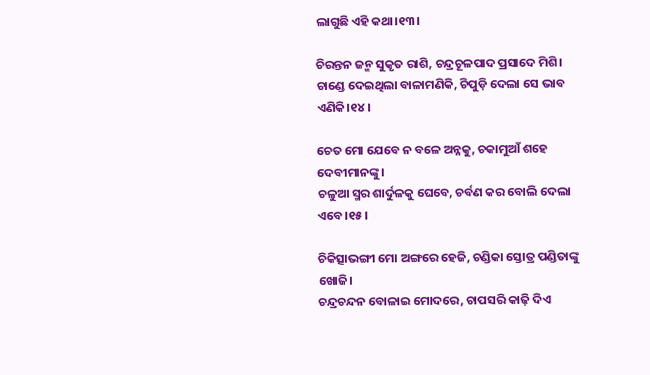ଲାଗୁଛି ଏହି କଥା।୧୩।

ଚିରନ୍ତନ ଜନ୍ମ ସୁକୃତ ରାଶି, ଚନ୍ଦ୍ରଚୂଳପାଦ ପ୍ରସାଦେ ମିଶି।
ଚାଣ୍ଡେ ଦେଇଥିଲା ବାଳାମଣିକି, ଚିପୁଡ଼ି ଦେଲା ସେ ଭାବ ଏଣିକି।୧୪।

ଚେତ ମୋ ଯେବେ ନ ବଳେ ଅନ୍ନକୁ, ଚକାମୁଆଁ ଶହେ ଦେବୀମାନଙ୍କୁ।
ଚଳୁଆ ସ୍ମର ଶାର୍ଦୁଳକୁ ଘେବେ, ଚର୍ବଣ କର ବୋଲି ଦେଲା ଏବେ।୧୫।

ଚିକିତ୍ସାଭଙ୍ଗୀ ମୋ ଅଙ୍ଗରେ ହେଜି, ଚଣ୍ଡିକା ସ୍ତୋତ୍ର ପଣ୍ଡିତାଙ୍କୁ ଖୋଜି।
ଚନ୍ଦ୍ରଚନ୍ଦନ ବୋଳାଇ ମୋଦରେ, ଚାପସରି କାଢ଼ି ଦିଏ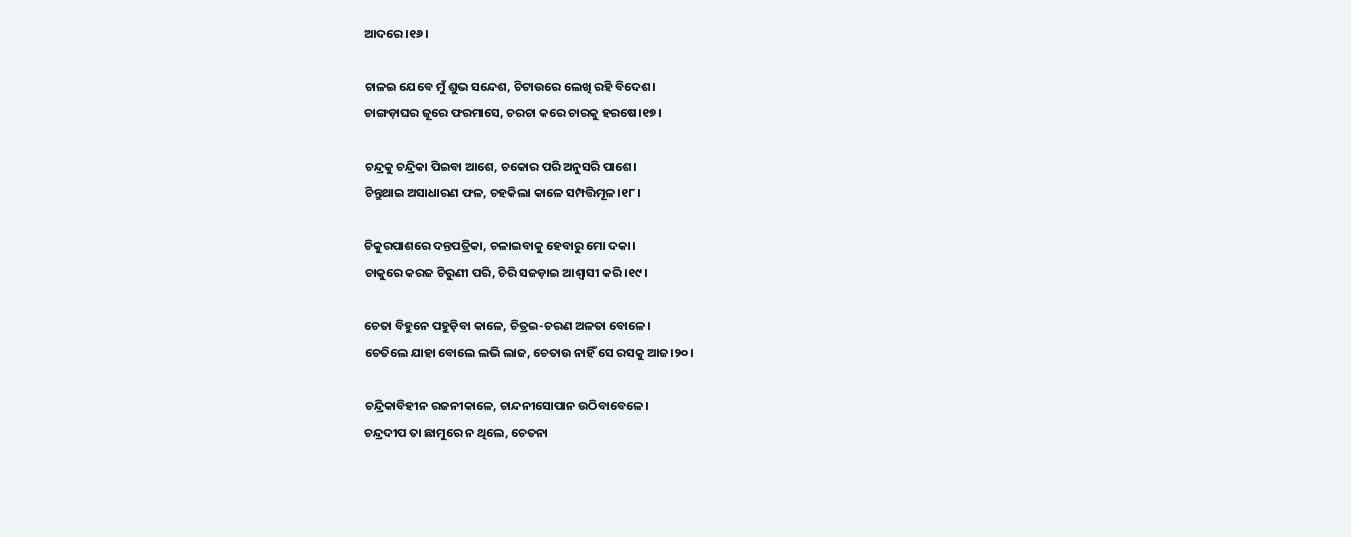ଆଦରେ।୧୬।

ଚାଳଇ ଯେବେ ମୁଁ ଶୁଭ ସନ୍ଦେଶ, ଚିଟାଉରେ ଲେଖି ରହି ବିଦେଶ।
ଚାଙ୍ଗଡ଼ାଘର ଜୂରେ ଫରମାସେ, ଚରଚା କରେ ଚାରକୁ ହରଷେ।୧୭।

ଚନ୍ଦ୍ରକୁ ଚନ୍ଦ୍ରିକା ପିଇବା ଆଶେ, ଚକୋର ପରି ଅନୁସରି ପାଶେ।
ଚିନ୍ତୁଥାଇ ଅସାଧାରଣ ଫଳ, ଚହକିଲା କାଳେ ସମ୍ପତ୍ତିମୂଳ।୧୮।

ଚିକୁରପାଶରେ ଦନ୍ତପତ୍ରିକା, ଚଳାଇବାକୁ ହେବାରୁ ମୋ ଦକା।
ଚାକୁରେ କରଜ ଚିରୁଣୀ ପରି, ଚିରି ସଜଡ଼ାଇ ଆଶ୍ୱାସୀ କରି।୧୯।

ଚେତା ବିହୁନେ ପହୁଡ଼ିବା କାଳେ, ଚିତ୍ରଇ-ଚରଣ ଅଳତା ବୋଳେ।
ଚେତିଲେ ଯାହା ବୋଲେ ଲଭି ଲାଜ, ଚେତାଉ ନାହିଁ ସେ ରସକୁ ଆଜ।୨୦।

ଚନ୍ଦ୍ରିକାବିହୀନ ରଜନୀକାଳେ, ଚାନ୍ଦନୀସୋପାନ ଉଠିବାବେଳେ।
ଚନ୍ଦ୍ରଦୀପ ତା ଛାମୁରେ ନ ଥିଲେ, ଚେତନା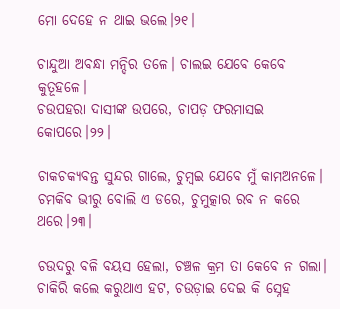ମୋ ଦେହେ ନ ଥାଇ ଭଲେ।୨୧।

ଚାନ୍ଦୁଆ ଅବନ୍ଧା ମନ୍ଦିର ତଳେ। ଚାଲଇ ଯେବେ କେବେ କୁତୂହଳେ।
ଚଉପହରା ଦାସୀଙ୍କ ଉପରେ, ଚାପଡ଼ ଫରମାସଇ କୋପରେ।୨୨।

ଚାକଚକ୍ୟବନ୍ତ ସୁନ୍ଦର ଗାଲେ, ଚୁମ୍ବଇ ଯେବେ ମୁଁ କାମଅନଳେ।
ଚମକିବ ଭୀରୁ ବୋଲି ଏ ଡରେ, ଚୁମୁତ୍କାର ରବ ନ କରେ ଥରେ।୨୩।

ଚଉଦରୁ ବଳି ବୟସ ହେଲା, ଚଞ୍ଚଳ କ୍ରମ ତା କେବେ ନ ଗଲା।
ଚାକିରି କଲେ କରୁଥାଏ ହଟ, ଚଉଡ଼ାଇ ଦେଇ କି ସ୍ନେହ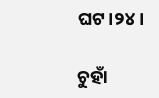ଘଟ।୨୪।

ଚୁହାଁ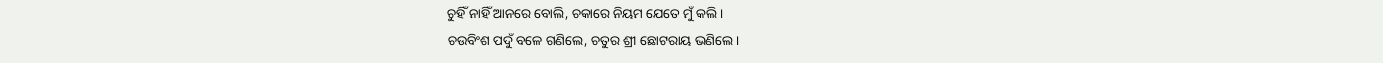ଚୁହିଁ ନାହିଁ ଆନରେ ବୋଲି, ଚକାରେ ନିୟମ ଯେତେ ମୁଁ କଲି।
ଚଉବିଂଶ ପଦୁଁ ବଳେ ଗଣିଲେ, ଚତୁର ଶ୍ରୀ ଛୋଟରାୟ ଭଣିଲେ।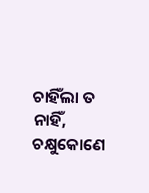ଚାହିଁଲା ତ ନାହିଁ, ଚକ୍ଷୁକୋଣେ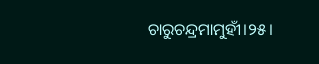ଚାରୁଚନ୍ଦ୍ରମାମୁହୀଁ।୨୫।